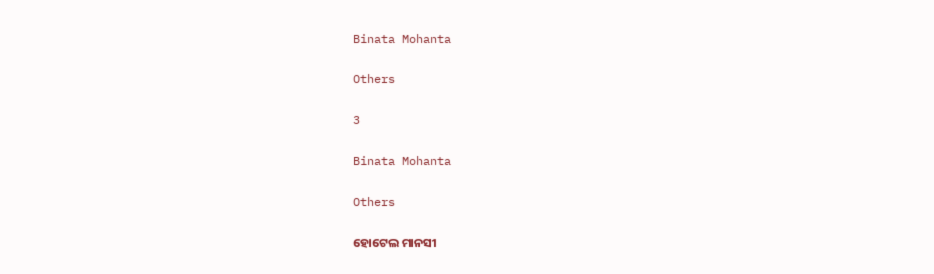Binata Mohanta

Others

3

Binata Mohanta

Others

ହୋଟେଲ ମାନସୀ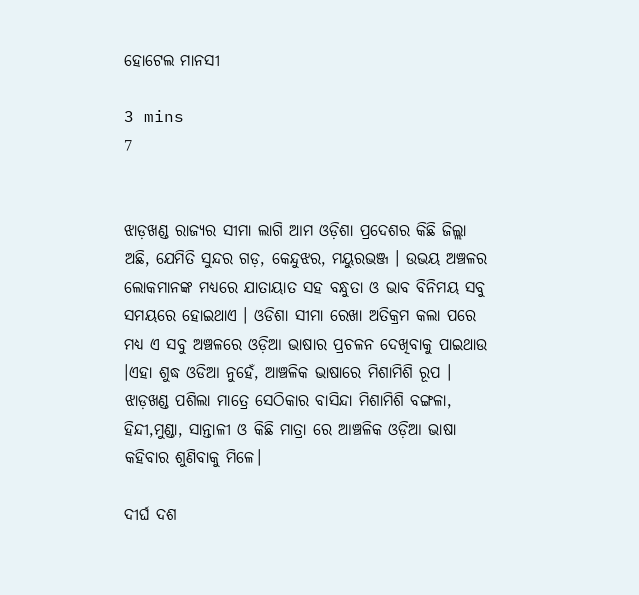ହୋଟେଲ ମାନସୀ

3 mins
7


ଝାଡ଼ଖଣ୍ଡ ରାଜ୍ୟର ସୀମା ଲାଗି ଆମ ଓଡ଼ିଶା ପ୍ରଦେଶର କିଛି ଜିଲ୍ଲା ଅଛି, ଯେମିତି ସୁନ୍ଦର ଗଡ଼, କେନ୍ଦୁଝର, ମୟୁରଭଞ୍ଜ । ଉଭୟ ଅଞ୍ଚଳର ଲୋକମାନଙ୍କ ମଧ୍ୟରେ ଯାତାୟାତ ସହ ବନ୍ଧୁତା ଓ ଭାବ ବିନିମୟ ସବୁ ସମୟରେ ହୋଇଥାଏ । ଓଡିଶା ସୀମା ରେଖା ଅତିକ୍ରମ କଲା ପରେ ମଧ୍ୟ ଏ ସବୁ ଅଞ୍ଚଳରେ ଓଡ଼ିଆ ଭାଷାର ପ୍ରଚଳନ ଦେଖିବାକୁ ପାଇଥାଉ ।ଏହା ଶୁଦ୍ଧ ଓଡିଆ ନୁହେଁ, ଆଞ୍ଚଳିକ ଭାଷାରେ ମିଶାମିଶି ରୂପ । ଝାଡ଼ଖଣ୍ଡ ପଶିଲା ମାତ୍ରେ ସେଠିକାର ବାସିନ୍ଦା ମିଶାମିଶି ବଙ୍ଗଳା, ହିନ୍ଦୀ,ମୁଣ୍ଡା, ସାନ୍ତାଳୀ ଓ କିଛି ମାତ୍ରା ରେ ଆଞ୍ଚଳିକ ଓଡ଼ିଆ ଭାଷା କହିବାର ଶୁଣିବାକୁ ମିଳେ।

ଦୀର୍ଘ ଦଶ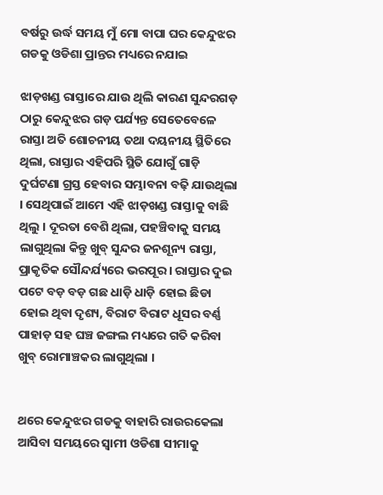ବର୍ଷରୁ ଉର୍ଦ୍ଧ ସମୟ ମୁଁ ମୋ ବାପା ଘର କେନ୍ଦୁଝର ଗଡକୁ ଓଡିଶା ପ୍ରାନ୍ତର ମଧ୍ୟରେ ନଯାଇ

ଝାଡ଼ଖଣ୍ଡ ରାସ୍ତାରେ ଯାଉ ଥିଲି କାରଣ ସୁନ୍ଦରଗଡ଼ ଠାରୁ କେନ୍ଦୁଝର ଗଡ଼ ପର୍ଯ୍ୟନ୍ତ ସେତେବେଳେ ରାସ୍ତା ଅତି ଶୋଚନୀୟ ତଥା ଦୟନୀୟ ସ୍ଥିତିରେ ଥିଲା, ରାସ୍ତାର ଏହିପରି ସ୍ଥିତି ଯୋଗୁଁ ଗାଡ଼ି ଦୁର୍ଘଟଣା ଗ୍ରସ୍ତ ହେବାର ସମ୍ଭାବନା ବଢ଼ି ଯାଉଥିଲା । ସେଥିପାଇଁ ଆମେ ଏହି ଝାଡ଼ଖଣ୍ଡ ରାସ୍ତାକୁ ବାଛି ଥିଲୁ । ଦୂରତା ବେଶି ଥିଲା, ପହଞ୍ଚିବାକୁ ସମୟ ଲାଗୁଥିଲା କିନ୍ତୁ ଖୁବ୍ ସୁନ୍ଦର ଜନଶୂନ୍ୟ ରାସ୍ତା, ପ୍ରାକୃତିକ ସୌନ୍ଦର୍ଯ୍ୟରେ ଭରପୂର । ରାସ୍ତାର ଦୁଇ ପଟେ ବଡ଼ ବଡ଼ ଗଛ ଧାଡ଼ି ଧାଡ଼ି ହୋଇ ଛିଡା ହୋଇ ଥିବା ଦୃଶ୍ୟ, ବିରାଟ ବିରାଟ ଧୂସର ବର୍ଣ୍ଣ ପାହାଡ଼ ସହ ଘଞ୍ଚ ଜଙ୍ଗଲ ମଧ୍ୟରେ ଗତି କରିବା ଖୁବ୍ ରୋମାଞ୍ଚକର ଲାଗୁଥିଲା ।


ଥରେ କେନ୍ଦୁଝର ଗଡକୁ ବାହାରି ରାଉରକେଲା ଆସିବା ସମୟରେ ସ୍ବାମୀ ଓଡିଶା ସୀମାକୁ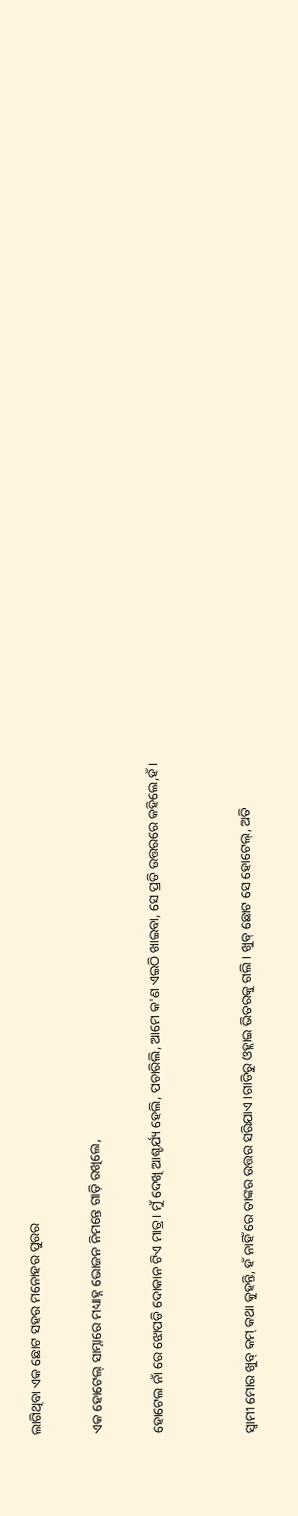ଲାଗିଥିବା ଏକ ଛୋଟ ସହର ମନୋହର ପୁରର

ଏକ ହୋଟେଲ୍ ସାମ୍ନାରେ ମଧ୍ୟାହ୍ନ ଭୋଜନ ନିମନ୍ତେ ଗାଡ଼ି ରଖିଲେ,

ହୋଟେଲ ନାଁ ରେ ଝୋପଡି ଦୋକାନ ଟିଏ ମାତ୍ର। ମୁଁ ଦେଖି ଆଶ୍ଚର୍ଯ୍ୟ ହେଲି, ପଚାରିଲି, ଆମେ କ'ଣ ଏଇଠି ଖାଇବା, ସେ ପ୍ରତି ଉତ୍ତରରେ କହିଲେ,ହଁ।


ସ୍ବାମୀ ମୋର ଖୁବ୍ କମ୍ କଥା କୁହନ୍ତି, ହଁ ନାହିଁ ରେ ତାଙ୍କର ଉତ୍ତର ସରିଯାଏ ।ଗାଡିରୁ ଓହ୍ଲାଇ ଭିତରକୁ ଗଲି। ଖୁବ୍ ଛୋଟ ସେ ହୋଟେଲ୍, ଅତି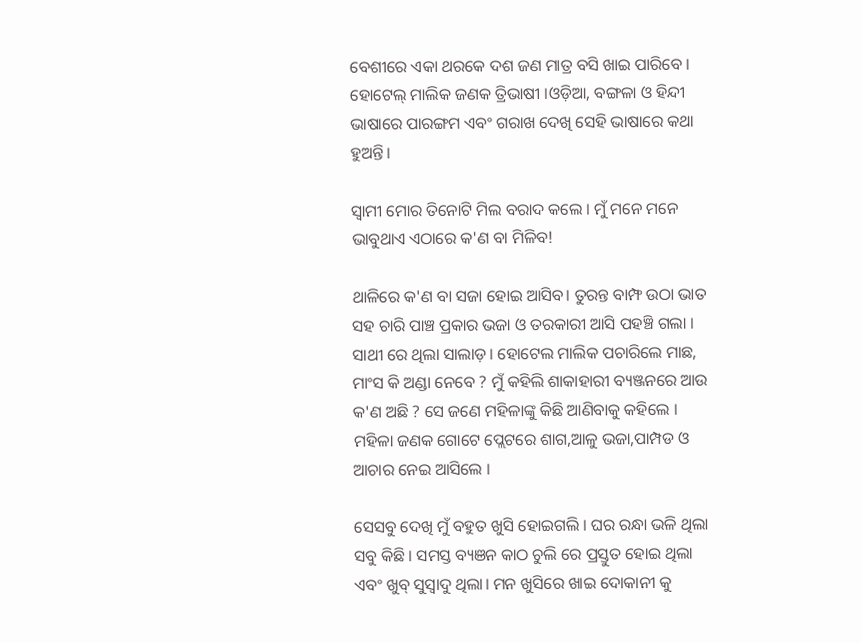ବେଶୀରେ ଏକା ଥରକେ ଦଶ ଜଣ ମାତ୍ର ବସି ଖାଇ ପାରିବେ । ହୋଟେଲ୍ ମାଲିକ ଜଣକ ତ୍ରିଭାଷୀ ।ଓଡ଼ିଆ, ବଙ୍ଗଳା ଓ ହିନ୍ଦୀ ଭାଷାରେ ପାରଙ୍ଗମ ଏବଂ ଗରାଖ ଦେଖି ସେହି ଭାଷାରେ କଥା ହୁଅନ୍ତି।

ସ୍ବାମୀ ମୋର ତିନୋଟି ମିଲ ବରାଦ କଲେ । ମୁଁ ମନେ ମନେ ଭାବୁଥାଏ ଏଠାରେ କ'ଣ ବା ମିଳିବ!

ଥାଳିରେ କ'ଣ ବା ସଜା ହୋଇ ଆସିବ। ତୁରନ୍ତ ବାମ୍ଫ ଉଠା ଭାତ ସହ ଚାରି ପାଞ୍ଚ ପ୍ରକାର ଭଜା ଓ ତରକାରୀ ଆସି ପହଞ୍ଚି ଗଲା । ସାଥୀ ରେ ଥିଲା ସାଲାଡ଼। ହୋଟେଲ ମାଲିକ ପଚାରିଲେ ମାଛ, ମାଂସ କି ଅଣ୍ଡା ନେବେ ? ମୁଁ କହିଲି ଶାକାହାରୀ ବ୍ୟଞ୍ଜନରେ ଆଉ କ'ଣ ଅଛି ? ସେ ଜଣେ ମହିଳାଙ୍କୁ କିଛି ଆଣିବାକୁ କହିଲେ । ମହିଳା ଜଣକ ଗୋଟେ ପ୍ଲେଟରେ ଶାଗ,ଆଳୁ ଭଜା,ପାମ୍ପଡ ଓ ଆଚାର ନେଇ ଆସିଲେ ।

ସେସବୁ ଦେଖି ମୁଁ ବହୁତ ଖୁସି ହୋଇଗଲି । ଘର ରନ୍ଧା ଭଳି ଥିଲା ସବୁ କିଛି । ସମସ୍ତ ବ୍ୟଞନ କାଠ ଚୁଲି ରେ ପ୍ରସ୍ତୁତ ହୋଇ ଥିଲା ଏବଂ ଖୁବ୍ ସୁସ୍ବାଦୁ ଥିଲା। ମନ ଖୁସିରେ ଖାଇ ଦୋକାନୀ କୁ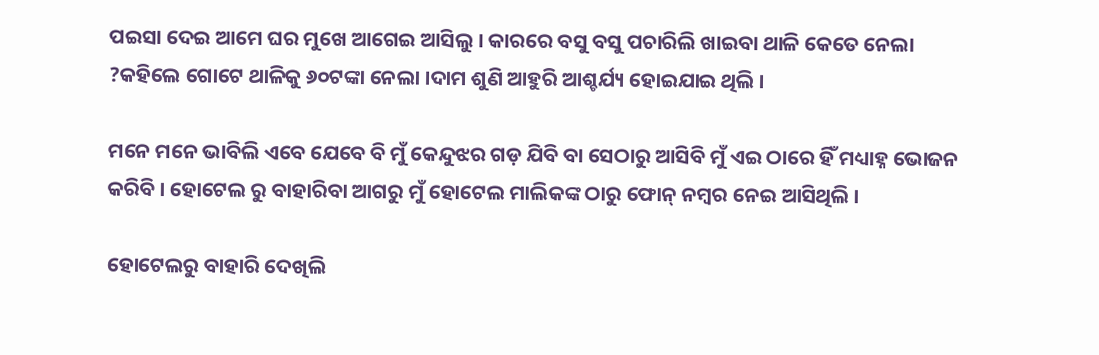ପଇସା ଦେଇ ଆମେ ଘର ମୁଖେ ଆଗେଇ ଆସିଲୁ । କାରରେ ବସୁ ବସୁ ପଚାରିଲି ଖାଇବା ଥାଳି କେତେ ନେଲା ?କହିଲେ ଗୋଟେ ଥାଳିକୁ ୬୦ଟଙ୍କା ନେଲା ।ଦାମ ଶୁଣି ଆହୁରି ଆଶ୍ଚର୍ଯ୍ୟ ହୋଇଯାଇ ଥିଲି ।

ମନେ ମନେ ଭାବିଲି ଏବେ ଯେବେ ବି ମୁଁ କେନ୍ଦୁଝର ଗଡ଼ ଯିବି ବା ସେଠାରୁ ଆସିବି ମୁଁ ଏଇ ଠାରେ ହିଁ ମଧ୍ୟାହ୍ନ ଭୋଜନ କରିବି । ହୋଟେଲ ରୁ ବାହାରିବା ଆଗରୁ ମୁଁ ହୋଟେଲ ମାଲିକଙ୍କ ଠାରୁ ଫୋନ୍ ନମ୍ବର ନେଇ ଆସିଥିଲି ।

ହୋଟେଲରୁ ବାହାରି ଦେଖିଲି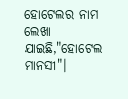ହୋଟେଲର ନାମ ଲେଖା ଯାଇଛି,"ହୋଟେଲ ମାନସୀ"।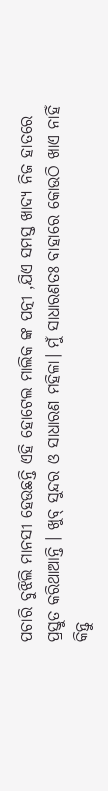ପଚାରି ବୁଝିଲି ମାନସୀ ହେଉଛନ୍ତି ଏହି ହୋଟେଲ ମାଲିକ ଙ୍କ ପତ୍ନୀ ,ଯିଏ ସମସ୍ତ ଖାଦ୍ୟ ନିଜ ହାତରେ ପ୍ରସ୍ତୁତ କରିଥାଆନ୍ତି । ଖୁବ୍ ସୁନ୍ଦର ଓ ସାଧାରଣ ମହିଳା। ମୁଁ ସାଧାରଣତଃ ବାହାରେ କୋଉଠି ଖାଏ ନାହିଁ କିନ୍ତୁ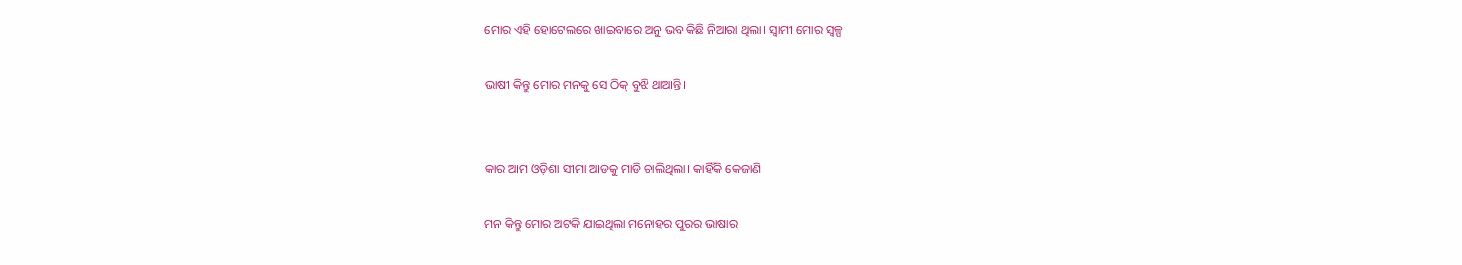ମୋର ଏହି ହୋଟେଲରେ ଖାଇବାରେ ଅନୁ ଭବ କିଛି ନିଆରା ଥିଲା। ସ୍ବାମୀ ମୋର ସ୍ବଳ୍ପ

ଭାଷୀ କିନ୍ତୁ ମୋର ମନକୁ ସେ ଠିକ୍ ବୁଝି ଥାଆନ୍ତି।


କାର ଆମ ଓଡ଼ିଶା ସୀମା ଆଡକୁ ମାଡି ଚାଲିଥିଲା। କାହିଁକି କେଜାଣି

ମନ କିନ୍ତୁ ମୋର ଅଟକି ଯାଇଥିଲା ମନୋହର ପୁରର ଭାଷାର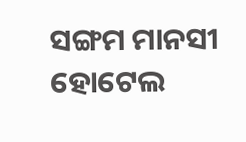ସଙ୍ଗମ ମାନସୀ ହୋଟେଲ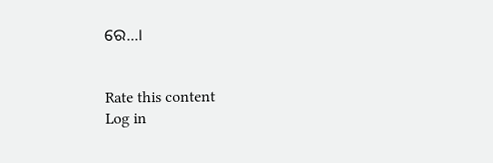ରେ…।


Rate this content
Log in